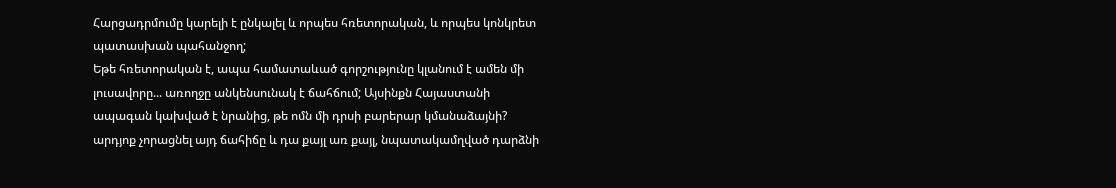Հարցադրմումը կարելի է ընկալել և որպես հռետորական, և որպես կոնկրետ պատասխան պահանջող;
Եթե հռետորական է, ապա համատաևած գորշությունը կլանում է ամեն մի լուսավորը... առողջը անկենսունակ է ճահճում; Այսինքն Հայաստանի ապագան կախված է նրանից, թե ոմն մի դրսի բարերար կմանաձայնի? արդյոք չորացնել այդ ճահիճը և դա քայլ առ քայլ, նպատակամղված դարձնի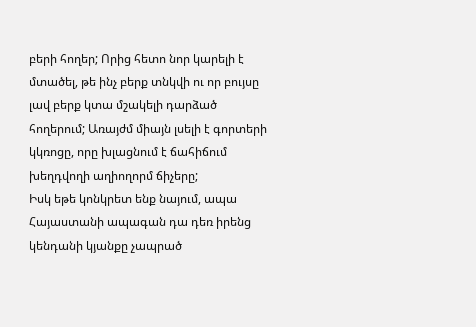բերի հողեր; Որից հետո նոր կարելի է մտածել, թե ինչ բերք տնկվի ու որ բույսը լավ բերք կտա մշակելի դարձած հողերում; Առայժմ միայն լսելի է գորտերի կկռոցը, որը խլացնում է ճահիճում խեղդվողի աղիողորմ ճիչերը;
Իսկ եթե կոնկրետ ենք նայում, ապա Հայաստանի ապագան դա դեռ իրենց կենդանի կյանքը չապրած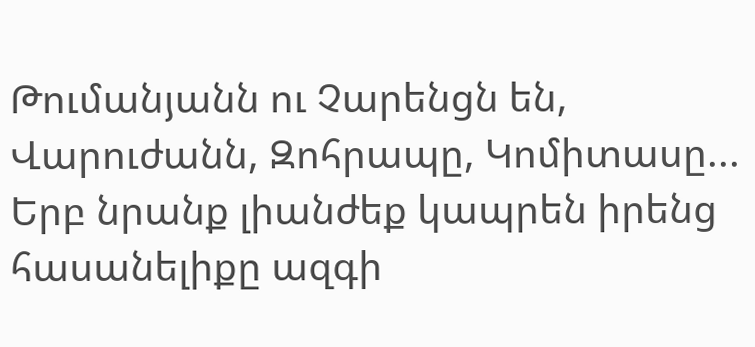Թումանյանն ու Չարենցն են, Վարուժանն, Զոհրապը, Կոմիտասը...
Երբ նրանք լիանժեք կապրեն իրենց հասանելիքը ազգի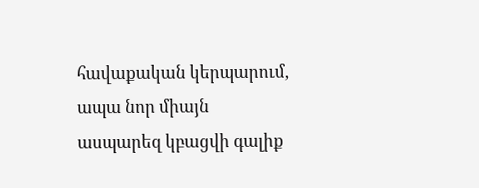հավաքական կերպարում, ապա նոր միայն ասպարեզ կբացվի գալիք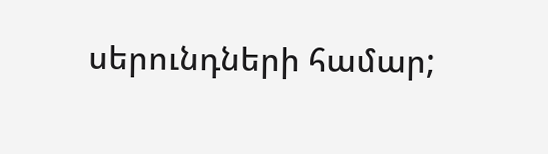սերունդների համար;